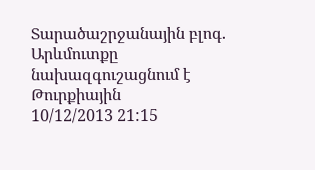Տարածաշրջանային բլոգ. Արևմուտքը նախազգուշացնում է Թուրքիային
10/12/2013 21:15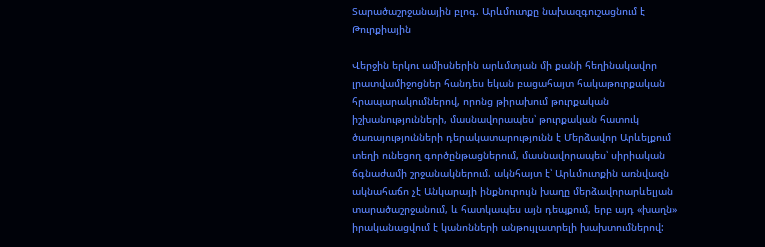Տարածաշրջանային բլոգ. Արևմուտքը նախազգուշացնում է Թուրքիային

Վերջին երկու ամիսներին արևմտյան մի քանի հեղինակավոր լրատվամիջոցներ հանդես եկան բացահայտ հակաթուրքական հրապարակումներով, որոնց թիրախում թուրքական իշխանությունների, մասնավորապես՝ թուրքական հատուկ ծառայությունների դերակատարությունն է Մերձավոր Արևելքում տեղի ունեցող գործընթացներում, մասնավորապես՝ սիրիական ճգնաժամի շրջանակներում. ակնհայտ է՝ Արևմուտքին առնվազն ակնահաճո չէ Անկարայի ինքնուրույն խաղը մերձավորարևելյան տարածաշրջանում, և հատկապես այն դեպքում, երբ այդ «խաղն» իրականացվում է կանոնների անթույլատրելի խախտումներով: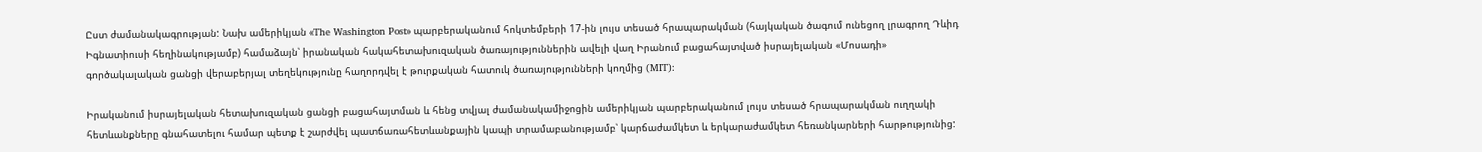Ըստ ժամանակագրության: Նախ ամերիկյան «The Washington Post» պարբերականում հոկտեմբերի 17-ին լույս տեսած հրապարակման (հայկական ծագում ունեցող լրագրող Դևիդ Իգնատիուսի հեղինակությամբ) համաձայն՝ իրանական հակահետախուզական ծառայություններին ավելի վաղ Իրանում բացահայտված իսրայելական «Մոսադի» գործակալական ցանցի վերաբերյալ տեղեկությունը հաղորդվել է թուրքական հատուկ ծառայությունների կողմից (MIT):

Իրականում իսրայելական հետախուզական ցանցի բացահայտման և հենց տվյալ ժամանակամիջոցին ամերիկյան պարբերականում լույս տեսած հրապարակման ուղղակի հետևանքները գնահատելու համար պետք է շարժվել պատճառահետևանքային կապի տրամաբանությամբ՝ կարճաժամկետ և երկարաժամկետ հեռանկարների հարթությունից: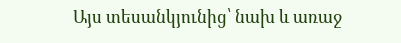Այս տեսանկյունից՝ նախ և առաջ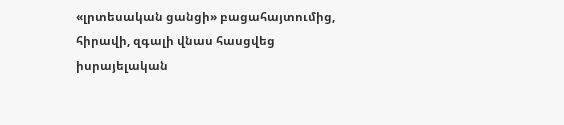«լրտեսական ցանցի» բացահայտումից, հիրավի, զգալի վնաս հասցվեց իսրայելական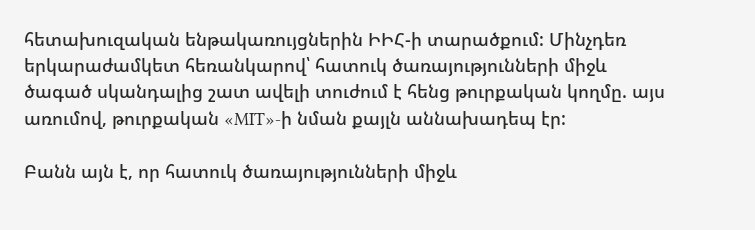հետախուզական ենթակառույցներին ԻԻՀ-ի տարածքում: Մինչդեռ երկարաժամկետ հեռանկարով՝ հատուկ ծառայությունների միջև ծագած սկանդալից շատ ավելի տուժում է հենց թուրքական կողմը. այս առումով, թուրքական «MIT»-ի նման քայլն աննախադեպ էր:

Բանն այն է, որ հատուկ ծառայությունների միջև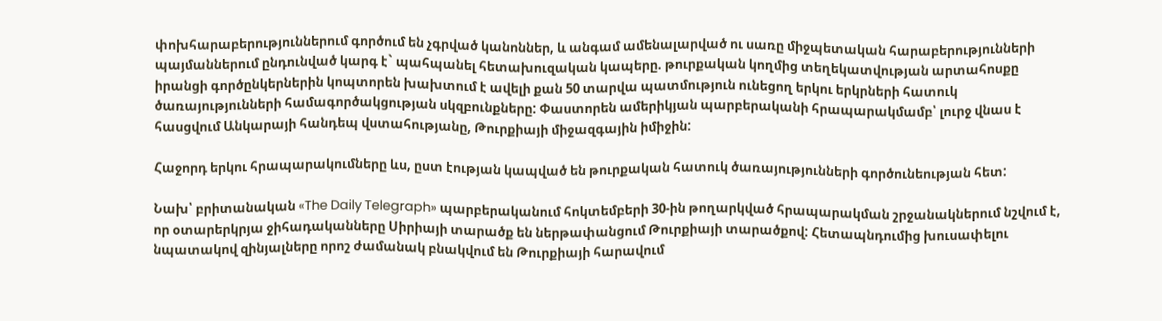փոխհարաբերություններում գործում են չգրված կանոններ, և անգամ ամենալարված ու սառը միջպետական հարաբերությունների պայմաններում ընդունված կարգ է` պահպանել հետախուզական կապերը. թուրքական կողմից տեղեկատվության արտահոսքը իրանցի գործընկերներին կոպտորեն խախտում է ավելի քան 50 տարվա պատմություն ունեցող երկու երկրների հատուկ ծառայությունների համագործակցության սկզբունքները: Փաստորեն ամերիկյան պարբերականի հրապարակմամբ՝ լուրջ վնաս է հասցվում Անկարայի հանդեպ վստահությանը, Թուրքիայի միջազգային իմիջին:

Հաջորդ երկու հրապարակումները ևս, ըստ էության կապված են թուրքական հատուկ ծառայությունների գործունեության հետ:

Նախ՝ բրիտանական «The Daily Telegraph» պարբերականում հոկտեմբերի 30-ին թողարկված հրապարակման շրջանակներում նշվում է, որ օտարերկրյա ջիհադականները Սիրիայի տարածք են ներթափանցում Թուրքիայի տարածքով: Հետապնդումից խուսափելու նպատակով զինյալները որոշ ժամանակ բնակվում են Թուրքիայի հարավում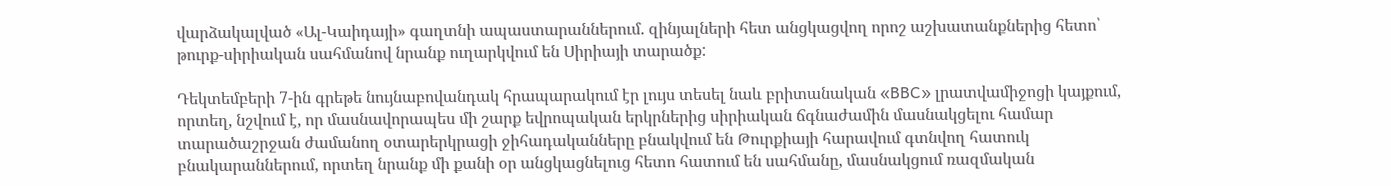վարձակալված «Ալ-Կաիդայի» գաղտնի ապաստարաններում. զինյալների հետ անցկացվող որոշ աշխատանքներից հետո՝ թուրք-սիրիական սահմանով նրանք ուղարկվում են Սիրիայի տարածք:

Դեկտեմբերի 7-ին գրեթե նույնաբովանդակ հրապարակում էր լույս տեսել նաև բրիտանական «BBC» լրատվամիջոցի կայքում, որտեղ, նշվում է, որ մասնավորապես մի շարք եվրոպական երկրներից սիրիական ճգնաժամին մասնակցելու համար տարածաշրջան ժամանող օտարերկրացի ջիհադականները բնակվում են Թուրքիայի հարավում գտնվող հատուկ բնակարաններում, որտեղ նրանք մի քանի օր անցկացնելուց հետո հատում են սահմանը, մասնակցում ռազմական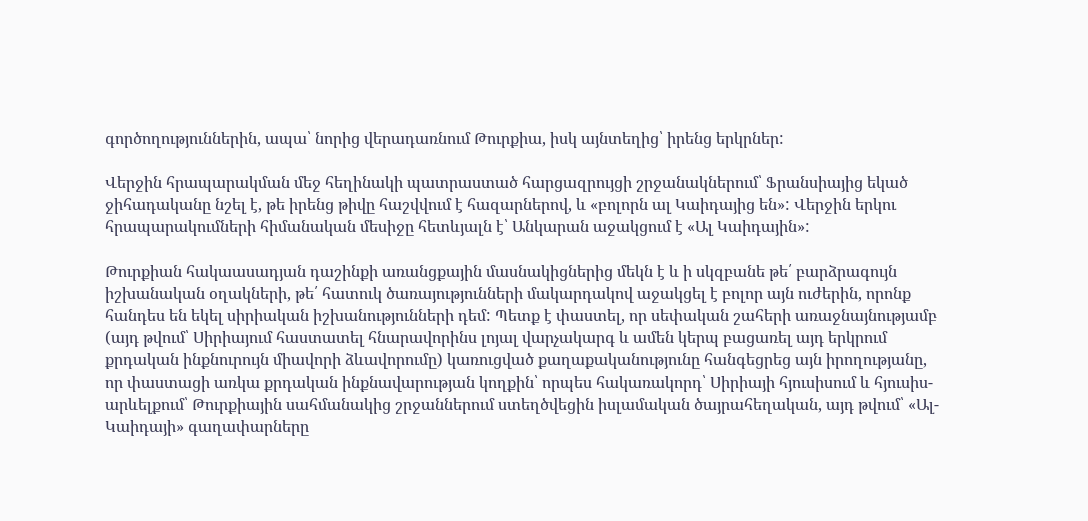գործողություններին, ապա՝ նորից վերադառնում Թուրքիա, իսկ այնտեղից՝ իրենց երկրներ:

Վերջին հրապարակման մեջ հեղինակի պատրաստած հարցազրույցի շրջանակներում՝ Ֆրանսիայից եկած ջիհադականը նշել է, թե իրենց թիվը հաշվվում է հազարներով, և «բոլորն ալ Կաիդայից են»: Վերջին երկու հրապարակումների հիմանական մեսիջը հետևյալն է՝ Անկարան աջակցում է «Ալ Կաիդային»:

Թուրքիան հակաասադյան դաշինքի առանցքային մասնակիցներից մեկն է և ի սկզբանե թե՛ բարձրագույն իշխանական օղակների, թե՛ հատուկ ծառայությունների մակարդակով աջակցել է բոլոր այն ուժերին, որոնք հանդես են եկել սիրիական իշխանությունների դեմ: Պետք է փաստել, որ սեփական շահերի առաջնայնությամբ (այդ թվում՝ Սիրիայում հաստատել հնարավորինս լոյալ վարչակարգ և ամեն կերպ բացառել այդ երկրում քրդական ինքնուրույն միավորի ձևավորումը) կառուցված քաղաքականությունը հանգեցրեց այն իրողությանը, որ փաստացի առկա քրդական ինքնավարության կողքին՝ որպես հակառակորդ՝ Սիրիայի հյուսիսում և հյուսիս-արևելքում՝ Թուրքիային սահմանակից շրջաններում ստեղծվեցին իսլամական ծայրահեղական, այդ թվում՝ «Ալ-Կաիդայի» գաղափարները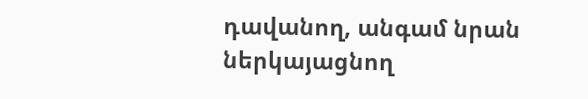դավանող, անգամ նրան ներկայացնող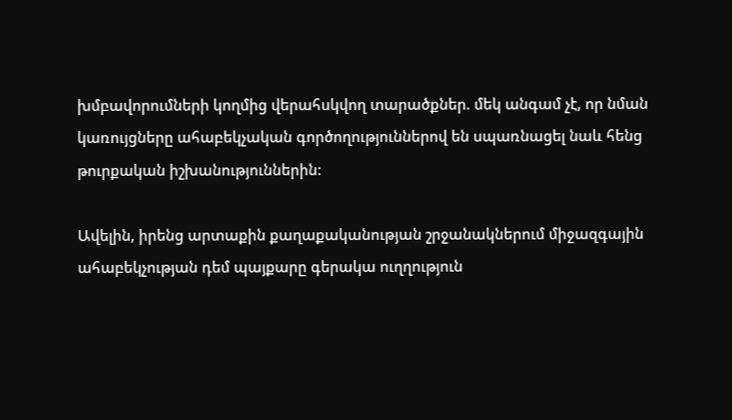խմբավորումների կողմից վերահսկվող տարածքներ. մեկ անգամ չէ, որ նման կառույցները ահաբեկչական գործողություններով են սպառնացել նաև հենց թուրքական իշխանություններին:

Ավելին, իրենց արտաքին քաղաքականության շրջանակներում միջազգային ահաբեկչության դեմ պայքարը գերակա ուղղություն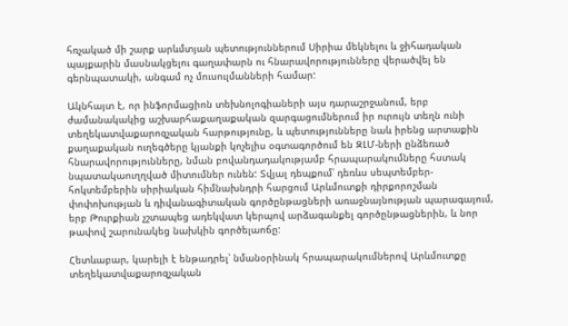հռչակած մի շարք արևմտյան պետություններում Սիրիա մեկնելու և ջիհադական պայքարին մասնակցելու գաղափարն ու հնարավորությունները վերածվել են գերնպատակի, անգամ ոչ մուսուլմանների համար:

Ակնհայտ է, որ ինֆորմացիոն տեխնոլոգիաների այս դարաշրջանում, երբ ժամանակակից աշխարհաքաղաքական զարգացումներում իր ուրույն տեղն ունի տեղեկատվաքարոզչական հարթությունը, և պետությունները նաև իրենց արտաքին քաղաքական ուղեգծերը կյանքի կոչելիս օգտագործում են ԶԼՄ-ների ընձեռած հնարավորությունները, նման բովանդադակությամբ հրապարակումները հստակ նպատակաուղղված միտումներ ունեն: Տվյալ դեպքում՝ դեռևս սեպտեմբեր-հոկտեմբերին սիրիական հիմնախնդրի հարցում Արևմուտքի դիրքորոշման փոփոխության և դիվանագիտական գործընթացների առաջնայնության պարագայում, երբ Թուրքիան չշտապեց ադեկվատ կերպով արձագանքել գործընթացներին, և նոր թափով շարունակեց նախկին գործելաոճը:

Հետևաբար, կարելի է ենթադրել՝ նմանօրինակ հրապարակումներով Արևմուտքը տեղեկատվաքարոզչական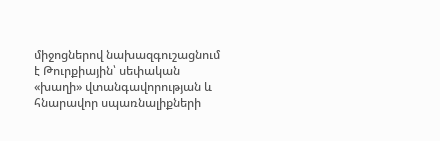միջոցներով նախազգուշացնում է Թուրքիային՝ սեփական «խաղի» վտանգավորության և հնարավոր սպառնալիքների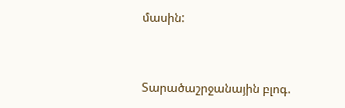մասին:


Տարածաշրջանային բլոգ.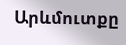Արևմուտքը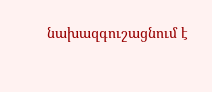նախազգուշացնում է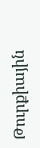Թուրքիային